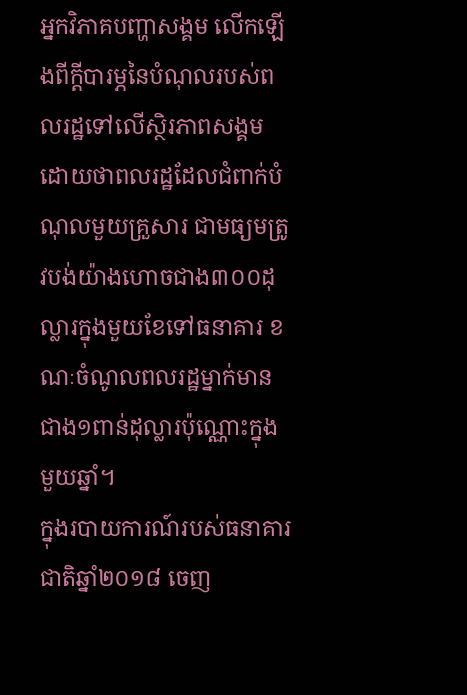អ្នកវិភាគបញ្ហាសង្គម លើកឡើងពីក្ដីបារម្ភនៃបំណុលរបស់ពលរដ្ឋទៅលើស្ថិរភាពសង្គម ដោយថាពលរដ្ឋដែលជំពាក់បំណុលមួយគ្រួសារ ជាមធ្យមត្រូវបង់យ៉ាងហោចជាង៣០០ដុល្លារក្នុងមួយខែទៅធនាគារ ខណៈចំណូលពលរដ្ឋម្នាក់មានជាង១ពាន់ដុល្លារប៉ុណ្ណោះក្នុងមួយឆ្នាំ។
ក្នុងរបាយការណ៍របស់ធនាគារជាតិឆ្នាំ២០១៨ ចេញ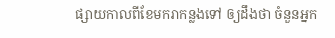ផ្សាយកាលពីខែមករាកន្លងទៅ ឲ្យដឹងថា ចំនួនអ្នក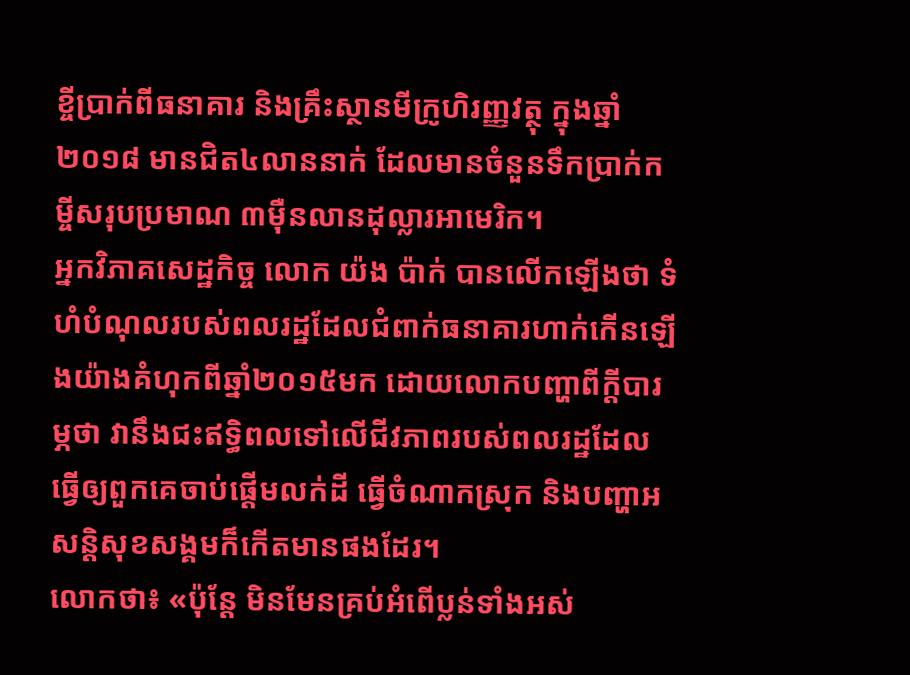ខ្ចីប្រាក់ពីធនាគារ និងគ្រឹះស្ថានមីក្រូហិរញ្ញវត្ថុ ក្នុងឆ្នាំ២០១៨ មានជិត៤លាននាក់ ដែលមានចំនួនទឹកប្រាក់កម្ចីសរុបប្រមាណ ៣ម៉ឺនលានដុល្លារអាមេរិក។
អ្នកវិភាគសេដ្ឋកិច្ច លោក យ៉ង ប៉ាក់ បានលើកឡើងថា ទំហំបំណុលរបស់ពលរដ្ឋដែលជំពាក់ធនាគារហាក់កើនឡើងយ៉ាងគំហុកពីឆ្នាំ២០១៥មក ដោយលោកបញ្ហាពីក្ដីបារម្ភថា វានឹងជះឥទ្ធិពលទៅលើជីវភាពរបស់ពលរដ្ឋដែលធ្វើឲ្យពួកគេចាប់ផ្ដើមលក់ដី ធ្វើចំណាកស្រុក និងបញ្ហាអសន្តិសុខសង្គមក៏កើតមានផងដែរ។
លោកថា៖ «ប៉ុន្តែ មិនមែនគ្រប់អំពើប្លន់ទាំងអស់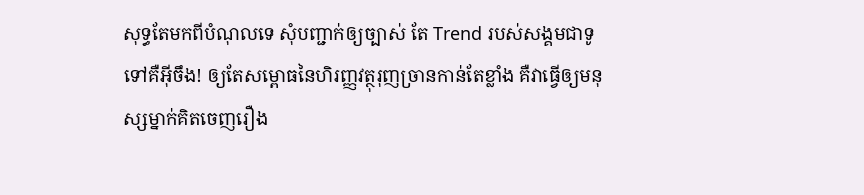សុទ្ធតែមកពីបំណុលទេ សុំបញ្ជាក់ឲ្យច្បាស់ តែ Trend របស់សង្គមជាទូទៅគឺអ៊ីចឹង! ឲ្យតែសម្ពោធនៃហិរញ្ញវត្ថុរុញច្រានកាន់តែខ្លាំង គឺវាធ្វើឲ្យមនុស្សម្នាក់គិតចេញរឿង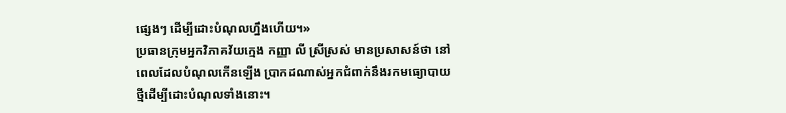ផ្សេងៗ ដើម្បីដោះបំណុលហ្នឹងហើយ។»
ប្រធានក្រុមអ្នកវិភាគវ័យក្មេង កញ្ញា លី ស្រីស្រស់ មានប្រសាសន៍ថា នៅពេលដែលបំណុលកើនឡើង ប្រាកដណាស់អ្នកជំពាក់នឹងរកមធ្យោបាយថ្មីដើម្បីដោះបំណុលទាំងនោះ។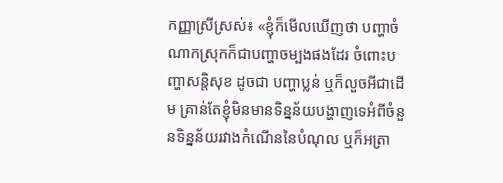កញ្ញាស្រីស្រស់៖ «ខ្ញុំក៏មើលឃើញថា បញ្ហាចំណាកស្រុកក៏ជាបញ្ហាចម្បងផងដែរ ចំពោះបញ្ហាសន្តិសុខ ដូចជា បញ្ហាប្លន់ ឬក៏លួចអីជាដើម គ្រាន់តែខ្ញុំមិនមានទិន្នន័យបង្ហាញទេអំពីចំនួនទិន្នន័យរវាងកំណើននៃបំណុល ឬក៏អត្រា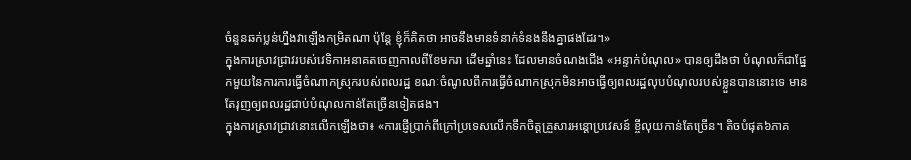ចំនួនឆក់ប្លន់ហ្នឹងវាឡើងកម្រិតណា ប៉ុន្តែ ខ្ញុំក៏គិតថា អាចនឹងមានទំនាក់ទំនងនឹងគ្នាផងដែរ។»
ក្នុងការស្រាវជ្រាវរបស់វេទិកាអនាគតចេញកាលពីខែមករា ដើមឆ្នាំនេះ ដែលមានចំណងជើង «អន្ទាក់បំណុល» បានឲ្យដឹងថា បំណុលក៏ជាផ្នែកមួយនៃការការធ្វើចំណាកស្រុករបស់ពលរដ្ឋ ខណៈចំណូលពីការធ្វើចំណាកស្រុកមិនអាចធ្វើឲ្យពលរដ្ឋលុបបំណុលរបស់ខ្លួនបាននោះទេ មានតែរុញឲ្យពលរដ្ឋជាប់បំណុលកាន់តែច្រើនទៀតផង។
ក្នុងការស្រាវជ្រាវនោះលើកឡើងថា៖ «ការផ្ញើប្រាក់ពីក្រៅប្រទេសលើកទឹកចិត្តគ្រួសារអន្តោប្រវេសន៍ ខ្ចីលុយកាន់តែច្រើន។ តិចបំផុត៦ភាគ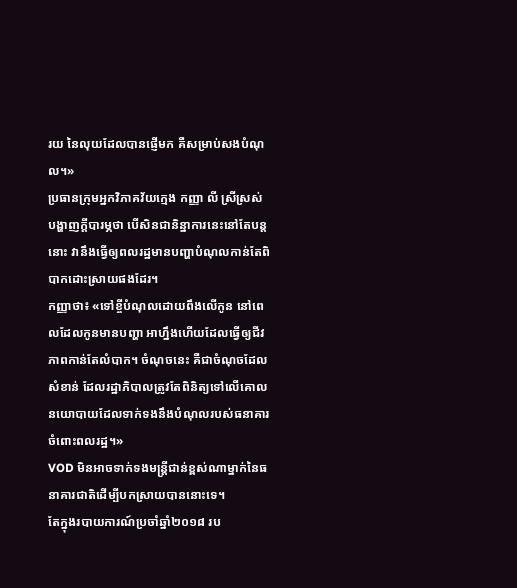រយ នៃលុយដែលបានផ្ញើមក គឺសម្រាប់សងបំណុល។»
ប្រធានក្រុមអ្នកវិភាគវ័យក្មេង កញ្ញា លី ស្រីស្រស់ បង្ហាញក្ដីបារម្ភថា បើសិនជានិន្នាការនេះនៅតែបន្តនោះ វានឹងធ្វើឲ្យពលរដ្ឋមានបញ្ហាបំណុលកាន់តែពិបាកដោះស្រាយផងដែរ។
កញ្ញាថា៖ «ទៅខ្ចីបំណុលដោយពឹងលើកូន នៅពេលដែលកូនមានបញ្ហា អាហ្នឹងហើយដែលធ្វើឲ្យជីវភាពកាន់តែលំបាក។ ចំណុចនេះ គឺជាចំណុចដែលសំខាន់ ដែលរដ្ឋាភិបាលត្រូវតែពិនិត្យទៅលើគោលនយោបាយដែលទាក់ទងនឹងបំណុលរបស់ធនាគារចំពោះពលរដ្ឋ។»
VOD មិនអាចទាក់ទងមន្ត្រីជាន់ខ្ពស់ណាម្នាក់នៃធនាគារជាតិដើម្បីបកស្រាយបាននោះទេ។
តែក្នុងរបាយការណ៍ប្រចាំឆ្នាំ២០១៨ រប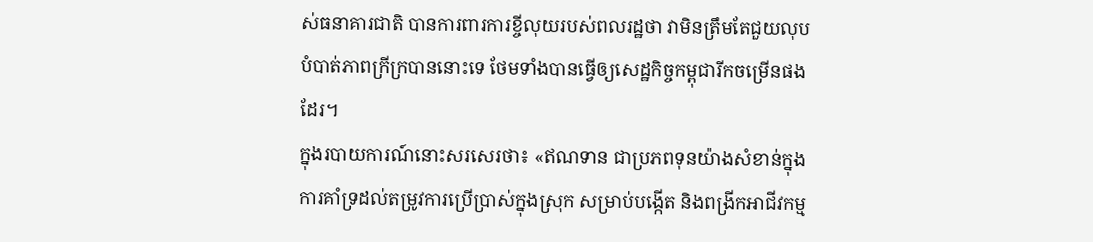ស់ធនាគារជាតិ បានការពារការខ្ចីលុយរបស់ពលរដ្ឋថា វាមិនត្រឹមតែជួយលុបបំបាត់ភាពក្រីក្របាននោះទេ ថែមទាំងបានធ្វើឲ្យសេដ្ឋកិច្ចកម្ពុជារីកចម្រើនផងដែរ។
ក្នុងរបាយការណ៍នោះសរសេរថា៖ «ឥណទាន ជាប្រភពទុនយ៉ាងសំខាន់ក្នុងការគាំទ្រដល់តម្រូវការប្រើប្រាស់ក្នុងស្រុក សម្រាប់បង្កើត និងពង្រីកអាជីវកម្ម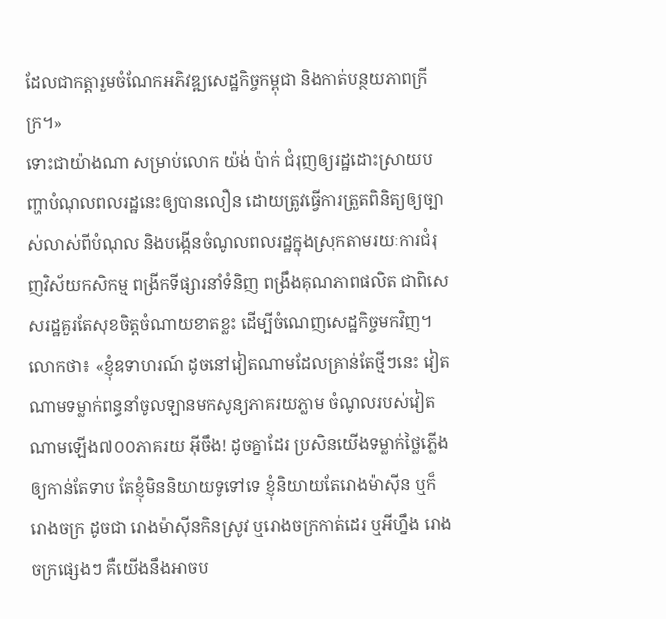ដែលជាកត្តារួមចំណែកអភិវឌ្ឍសេដ្ឋកិច្ចកម្ពុជា និងកាត់បន្ថយភាពក្រីក្រ។»
ទោះជាយ៉ាងណា សម្រាប់លោក យ៉ង់ ប៉ាក់ ជំរុញឲ្យរដ្ឋដោះស្រាយបញ្ហាបំណុលពលរដ្ឋនេះឲ្យបានលឿន ដោយត្រូវធ្វើការត្រួតពិនិត្យឲ្យច្បាស់លាស់ពីបំណុល និងបង្កើនចំណូលពលរដ្ឋក្នុងស្រុកតាមរយៈការជំរុញវិស័យកសិកម្ម ពង្រីកទីផ្សារនាំទំនិញ ពង្រឹងគុណភាពផលិត ជាពិសេសរដ្ឋគួរតែសុខចិត្តចំណាយខាតខ្លះ ដើម្បីចំណេញសេដ្ឋកិច្ចមកវិញ។
លោកថា៖ «ខ្ញុំឧទាហរណ៍ ដូចនៅវៀតណាមដែលគ្រាន់តែថ្មីៗនេះ វៀតណាមទម្លាក់ពន្ធនាំចូលឡានមកសូន្យភាគរយភ្លាម ចំណូលរបស់វៀតណាមឡើង៧០០ភាគរយ អ៊ីចឹង! ដូចគ្នាដែរ ប្រសិនយើងទម្លាក់ថ្លៃភ្លើងឲ្យកាន់តែទាប តែខ្ញុំមិននិយាយទូទៅទេ ខ្ញុំនិយាយតែរោងម៉ាស៊ីន ឬក៏រោងចក្រ ដូចជា រោងម៉ាស៊ីនកិនស្រូវ ឬរោងចក្រកាត់ដេរ ឬអីហ្នឹង រោងចក្រផ្សេងៗ គឺយើងនឹងអាចប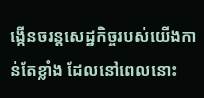ង្កើនចរន្តសេដ្ឋកិច្ចរបស់យើងកាន់តែខ្លាំង ដែលនៅពេលនោះ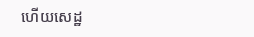ហើយសេដ្ឋ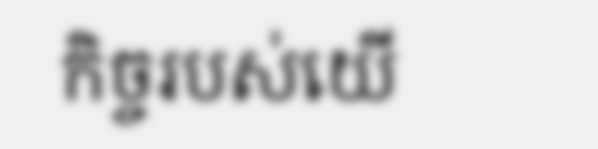កិច្ចរបស់យើ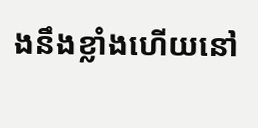ងនឹងខ្លាំងហើយនៅ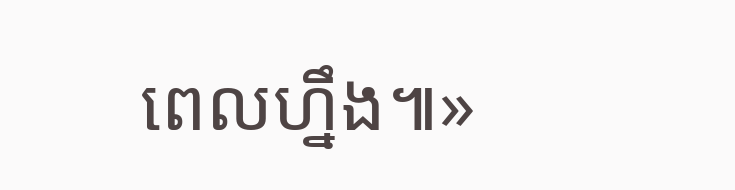ពេលហ្នឹង៕»